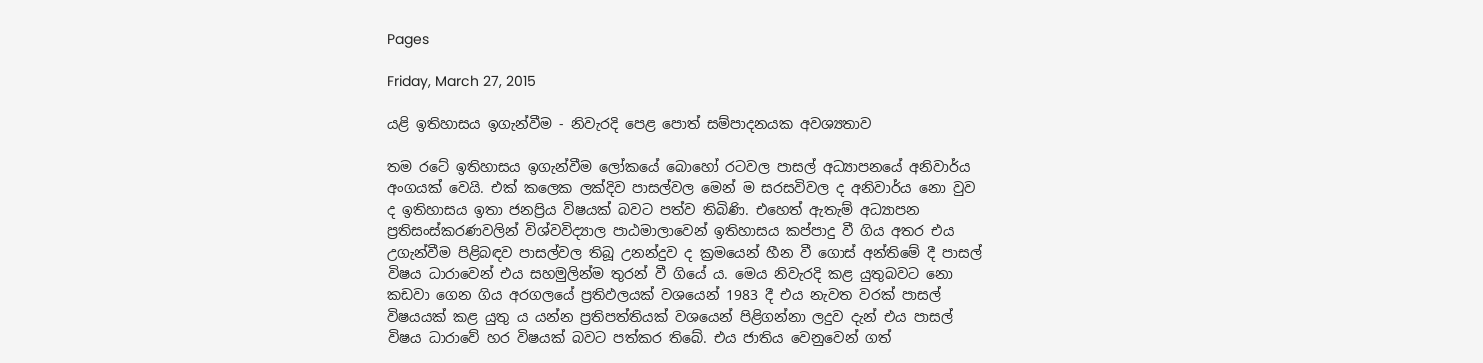Pages

Friday, March 27, 2015

යළි ඉතිහාසය ඉගැන්වීම - නිවැරදි පෙළ පොත් සම්පාදනයක අවශ්‍යතාව

තම රටේ ඉතිහාසය ඉගැන්වීම ලෝකයේ බොහෝ රටවල පාසල් අධ්‍යාපනයේ අනිවාර්ය අංගයක්‌ වෙයි. එක්‌ කලෙක ලක්‌දිව පාසල්වල මෙන් ම සරසවිවල ද අනිවාර්ය නො වුව ද ඉතිහාසය ඉතා ජනප්‍රිය විෂයක්‌ බවට පත්ව තිබිණි. එහෙත් ඇතැම් අධ්‍යාපන ප්‍රතිසංස්‌කරණවලින් විශ්වවිද්‍යාල පාඨමාලාවෙන් ඉතිහාසය කප්පාදු වී ගිය අතර එය උගැන්වීම පිළිබඳව පාසල්වල තිබූ උනන්දුව ද ක්‍රමයෙන් හීන වී ගොස්‌ අන්තිමේ දී පාසල් විෂය ධාරාවෙන් එය සහමුලින්ම තුරන් වී ගියේ ය. මෙය නිවැරදි කළ යුතුබවට නො කඩවා ගෙන ගිය අරගලයේ ප්‍රතිඵලයක්‌ වශයෙන් 1983 දී එය නැවත වරක්‌ පාසල් විෂයයක්‌ කළ යුතු ය යන්න ප්‍රතිපත්තියක්‌ වශයෙන් පිළිගන්නා ලදුව දැන් එය පාසල් විෂය ධාරාවේ හර විෂයක්‌ බවට පත්කර තිබේ. එය ජාතිය වෙනුවෙන් ගත්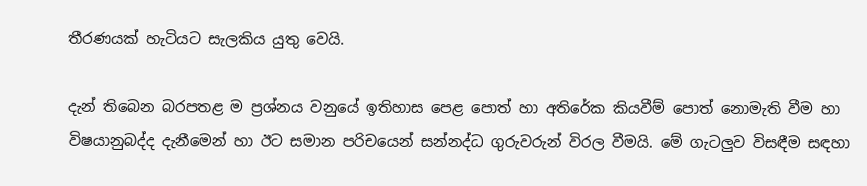තීරණයක්‌ හැටියට සැලකිය යුතු වෙයි.

දැන් තිබෙන බරපතළ ම ප්‍රශ්නය වනුයේ ඉතිහාස පෙළ පොත් හා අතිරේක කියවීම් පොත් නොමැති වීම හා විෂයානුබද්ද දැනීමෙන් හා ඊට සමාන පරිචයෙන් සන්නද්ධ ගුරුවරුන් විරල වීමයි. මේ ගැටලුව විසඳීම සඳහා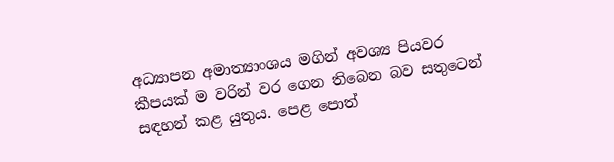අධ්‍යාපන අමාත්‍යාංශය මගින් අවශ්‍ය පියවර කීපයක්‌ ම වරින් වර ගෙන තිබෙන බව සතුටෙන් සඳහන් කළ යුතුය. පෙළ පොත්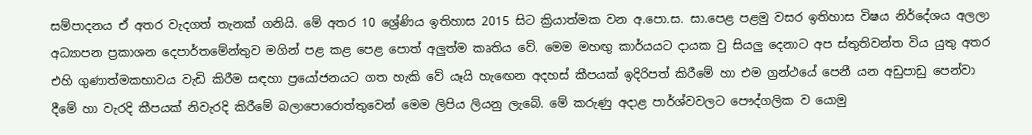සම්පාදනය ඒ අතර වැදගත් තැනක්‌ ගනියි. මේ අතර 10 ශ්‍රේණිය ඉතිහාස 2015 සිට ක්‍රියාත්මක වන අ.පො.ස. සා.පෙළ පළමු වසර ඉතිහාස විෂය නිර්දේශය අලලා අධ්‍යාපන ප්‍රකාශන දෙපාර්තමේන්තුව මගින් පළ කළ පෙළ පොත් අලුත්ම කෘතිය වේ. මෙම මහඟු කාර්යයට දායක වු සියලු දෙනාට අප ස්‌තුතිවන්ත විය යුතු අතර එහි ගුණාත්මකභාවය වැඩි කිරීම සඳහා ප්‍රයෝජනයට ගත හැකි වේ යෑයි හැඟෙන අදහස්‌ කීපයක්‌ ඉදිරිපත් කිරීමේ හා එම ග්‍රන්ථයේ පෙනී යන අඩුපාඩු පෙන්වා දීමේ හා වැරදි කීපයක්‌ නිවැරදි කිරීමේ බලාපොරොත්තුවෙන් මෙම ලිපිය ලියනු ලැබේ. මේ කරුණු අදාළ පාර්ශ්වවලට පෞද්ගලික ව යොමු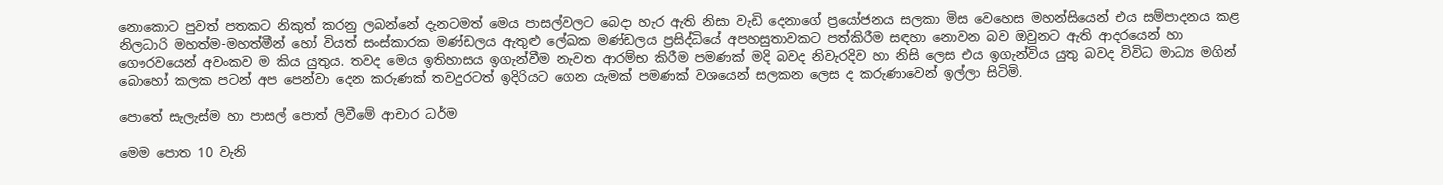නොකොට පුවත් පතකට නිකුත් කරනු ලබන්නේ දැනටමත් මෙය පාසල්වලට බෙදා හැර ඇති නිසා වැඩි දෙනාගේ ප්‍රයෝජනය සලකා මිස වෙහෙස මහන්සියෙන් එය සම්පාදනය කළ නිලධාරි මහත්ම-මහත්මීන් හෝ වියත් සංස්‌කාරක මණ්‌ඩලය ඇතුළු ලේඛක මණ්‌ඩලය ප්‍රසිද්ධියේ අපහසුතාවකට පත්කිරීම සඳහා නොවන බව ඔවුනට ඇති ආදරයෙන් හා ගෞරවයෙන් අවංකව ම කිය යුතුය. තවද මෙය ඉතිහාසය ඉගැන්වීම නැවත ආරම්භ කිරීම පමණක්‌ මදි බවද නිවැරදිව හා නිසි ලෙස එය ඉගැන්විය යුතු බවද විවිධ මාධ්‍ය මගින් බොහෝ කලක පටන් අප පෙන්වා දෙන කරුණක්‌ තවදුරටත් ඉදිරියට ගෙන යැමක්‌ පමණක්‌ වශයෙන් සලකන ලෙස ද කරුණාවෙන් ඉල්ලා සිටිමි.

පොතේ සැලැස්‌ම හා පාසල් පොත් ලිවීමේ ආචාර ධර්ම

මෙම පොත 10 වැනි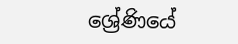ශ්‍රේණියේ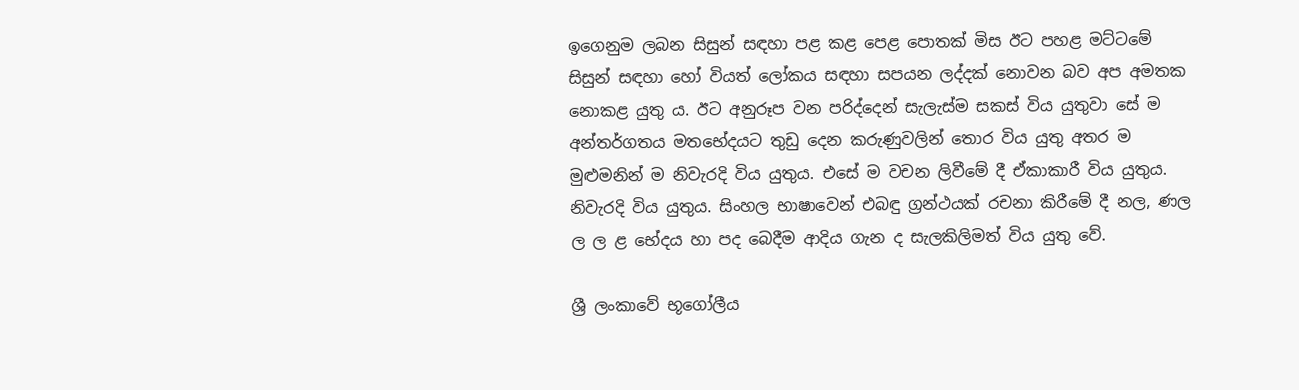ඉගෙනුම ලබන සිසුන් සඳහා පළ කළ පෙළ පොතක්‌ මිස ඊට පහළ මට්‌ටමේ සිසුන් සඳහා හෝ වියත් ලෝකය සඳහා සපයන ලද්දක්‌ නොවන බව අප අමතක නොකළ යුතු ය. ඊට අනුරූප වන පරිද්දෙන් සැලැස්‌ම සකස්‌ විය යුතුවා සේ ම අන්තර්ගතය මතභේදයට තුඩු දෙන කරුණුවලින් තොර විය යුතු අතර ම මුළුමනින් ම නිවැරදි විය යුතුය. එසේ ම වචන ලිවීමේ දී ඒකාකාරී විය යුතුය. නිවැරදි විය යුතුය. සිංහල භාෂාවෙන් එබඳු ග්‍රන්ථයක්‌ රචනා කිරීමේ දී නල, ණල ල ල ළ භේදය හා පද බෙදීම ආදිය ගැන ද සැලකිලිමත් විය යුතු වේ.

ශ්‍රී ලංකාවේ භූගෝලීය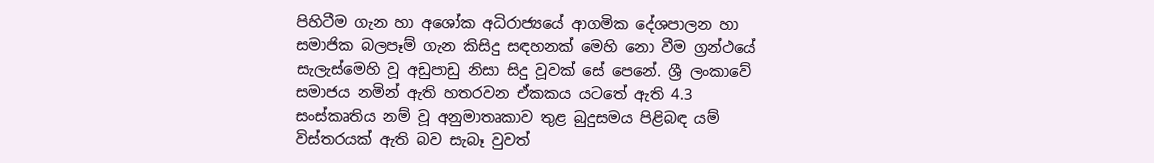පිහිටීම ගැන හා අශෝක අධිරාජ්‍යයේ ආගමික දේශපාලන හා සමාජික බලපෑම් ගැන කිසිදු සඳහනක්‌ මෙහි නො වීම ග්‍රන්ථයේ සැලැස්‌මෙහි වූ අඩුපාඩු නිසා සිදු වූවක්‌ සේ පෙනේ. ශ්‍රී ලංකාවේ සමාජය නමින් ඇති හතරවන ඒකකය යටතේ ඇති 4.3 සංස්‌කෘතිය නම් වූ අනුමාතෘකාව තුළ බුදුසමය පිළිබඳ යම් විස්‌තරයක්‌ ඇති බව සැබෑ වුවත්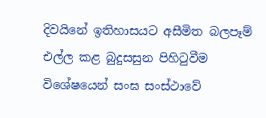දිවයිනේ ඉතිහාසයට අසීමිත බලපෑම් එල්ල කළ බුදුසසුන පිහිටුවීම විශේෂයෙන් සංඝ සංස්‌ථාවේ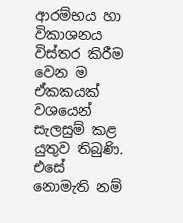ආරම්භය හා විකාශනය විස්‌තර කිරීම වෙන ම ඒකකයක්‌ වශයෙන් සැලසුම් කළ යුතුව තිබුණි. එසේ නොමැති නම්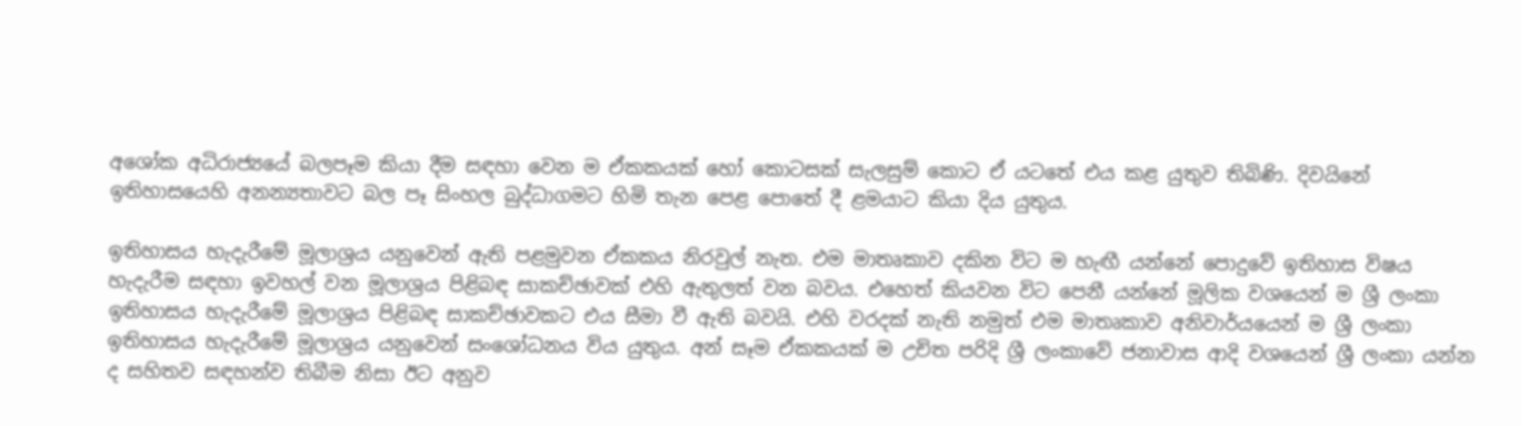අශෝක අධිරාජ්‍යයේ බලපෑම කියා දීම සඳහා වෙන ම ඒකකයක්‌ හෝ කොටසක්‌ සැලසුම් කොට ඒ යටතේ එය කළ යුතුව තිබිණි. දිවයිනේ ඉතිහාසයෙහි අනන්‍යතාවට බල පෑ සිංහල බුද්ධාගමට හිමි තැන පෙළ පොතේ දී ළමයාට කියා දිය යුතුය.

ඉතිහාසය හැදැරීමේ මූලාශ්‍රය යනුවෙන් ඇති පළමුවන ඒකකය නිරවුල් නැත. එම මාතෘකාව දකින විට ම හැඟී යන්නේ පොදුවේ ඉතිහාස විෂය හැදැරීම සඳහා ඉවහල් වන මූලාශ්‍රය පිළිබඳ සාකච්ඡාවක්‌ එහි ඇතුලත් වන බවය. එහෙත් කියවන විට පෙනී යන්නේ මූලික වශයෙන් ම ශ්‍රී ලංකා ඉතිහාසය හැදැරීමේ මූලාශ්‍රය පිළිබඳ සාකච්ඡාවකට එය සීමා වී ඇති බවයි. එහි වරදක්‌ නැති නමුත් එම මාතෘකාව අනිවාර්යයෙන් ම ශ්‍රී ලංකා ඉතිහාසය හැදැරීමේ මූලාශ්‍රය යනුවෙන් සංශෝධනය විය යුතුය. අන් සෑම ඒකකයක්‌ ම උචිත පරිදි ශ්‍රී ලංකාවේ ජනාවාස ආදි වශයෙන් ශ්‍රී ලංකා යන්න ද සහිතව සඳහන්ව තිබීම නිසා ඊට අනුව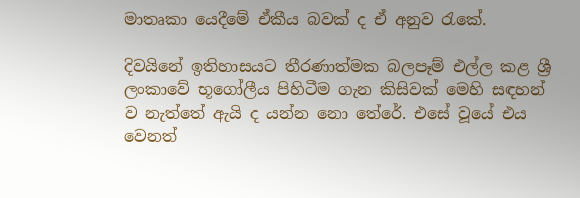මාතෘකා යෙදීමේ ඒකීය බවක්‌ ද ඒ අනුව රැකේ.

දිවයිනේ ඉතිහාසයට තීරණාත්මක බලපෑම් එල්ල කළ ශ්‍රී ලංකාවේ භූගෝලීය පිහිටීම ගැන කිසිවක්‌ මෙහි සඳහන් ව නැත්තේ ඇයි ද යන්න නො තේරේ. එසේ වූයේ එය වෙනත්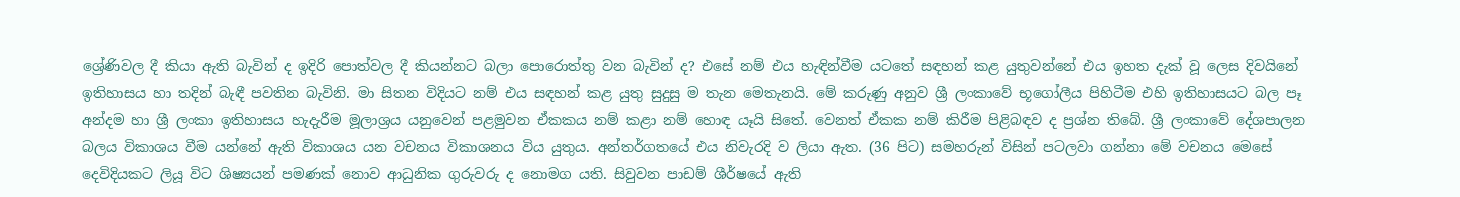ශ්‍රේණිවල දී කියා ඇති බැවින් ද ඉදිරි පොත්වල දී කියන්නට බලා පොරොත්තු වන බැවින් ද? එසේ නම් එය හැඳින්වීම යටතේ සඳහන් කළ යුතුවන්නේ එය ඉහත දැක්‌ වූ ලෙස දිවයිනේ ඉතිහාසය හා තදින් බැඳී පවතින බැවිනි. මා සිතන විදියට නම් එය සඳහන් කළ යුතු සුදුසු ම තැන මෙතැනයි. මේ කරුණු අනුව ශ්‍රී ලංකාවේ භූගෝලීය පිහිටීම එහි ඉතිහාසයට බල පෑ අන්දම හා ශ්‍රී ලංකා ඉතිහාසය හැදැරීම මූලාශ්‍රය යනුවෙන් පළමුවන ඒකකය නම් කළා නම් හොඳ යෑයි සිතේ. වෙනත් ඒකක නම් කිරීම පිළිබඳව ද ප්‍රශ්න තිබේ. ශ්‍රී ලංකාවේ දේශපාලන බලය විකාශය වීම යන්නේ ඇති විකාශය යන වචනය විකාශනය විය යුතුය. අන්තර්ගතයේ එය නිවැරදි ව ලියා ඇත. (36 පිට) සමහරුන් විසින් පටලවා ගන්නා මේ වචනය මෙසේ දෙවිදියකට ලියූ විට ශිෂ්‍යයන් පමණක්‌ නොව ආධුනික ගුරුවරු ද නොමග යති. සිවුවන පාඩම් ශීර්ෂයේ ඇති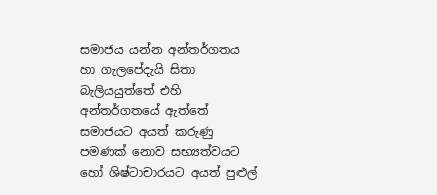සමාජය යන්න අන්තර්ගතය හා ගැලපේදැයි සිතා බැලියයුත්තේ එහි අන්තර්ගතයේ ඇත්තේ සමාජයට අයත් කරුණු පමණක්‌ නොව සභ්‍යත්වයට හෝ ශිෂ්ටාචාරයට අයත් පුළුල්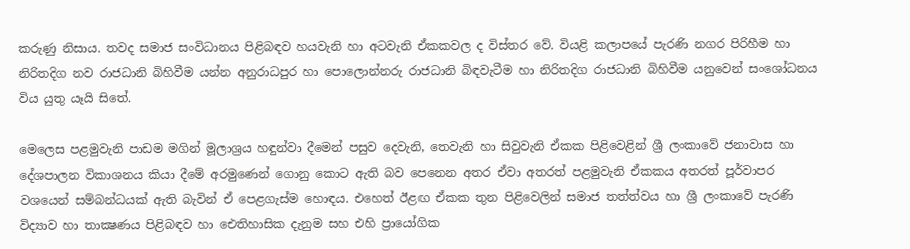කරුණු නිසාය. තවද සමාජ සංවිධානය පිළිබඳව හයවැනි හා අටවැනි ඒකකවල ද විස්‌තර වේ. වියළි කලාපයේ පැරණි නගර පිරිහීම හා නිරිතදිග නව රාජධානි බිහිවීම යන්න අනුරාධපුර හා පොලොන්නරු රාජධානි බිඳවැටීම හා නිරිතදිග රාජධානි බිහිවීම යනුවෙන් සංශෝධනය විය යුතු යෑයි සිතේ.

මෙලෙස පළමුවැනි පාඩම මගින් මූලාශ්‍රය හඳුන්වා දීමෙන් පසුව දෙවැනි, තෙවැනි හා සිවුවැනි ඒකක පිළිවෙළින් ශ්‍රී ලංකාවේ ජනාවාස හා දේශපාලන විකාශනය කියා දීමේ අරමුණෙන් ගොනු කොට ඇති බව පෙනෙන අතර ඒවා අතරත් පළමුවැනි ඒකකය අතරත් පූර්වාපර වශයෙන් සම්බන්ධයක්‌ ඇති බැවින් ඒ පෙළගැස්‌ම හොඳය. එහෙත් ඊළඟ ඒකක තුන පිළිවෙලින් සමාජ තත්ත්වය හා ශ්‍රී ලංකාවේ පැරණි විද්‍යාව හා තාක්‍ෂණය පිළිබඳව හා ඓතිහාසික දැනුම සහ එහි ප්‍රායෝගික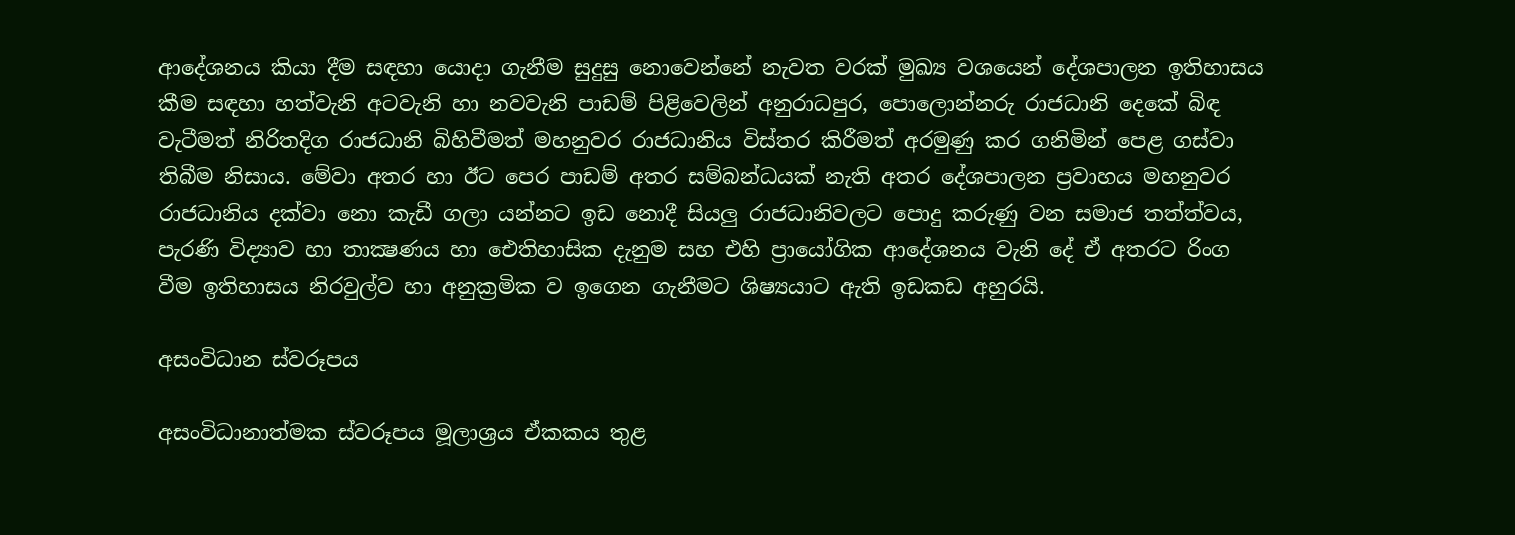ආදේශනය කියා දීම සඳහා යොදා ගැනීම සුදුසු නොවෙන්නේ නැවත වරක්‌ මුඛ්‍ය වශයෙන් දේශපාලන ඉතිහාසය කීම සඳහා හත්වැනි අටවැනි හා නවවැනි පාඩම් පිළිවෙලින් අනුරාධපුර, පොලොන්නරු රාජධානි දෙකේ බිඳ වැටීමත් නිරිතදිග රාජධානි බිහිවීමත් මහනුවර රාජධානිය විස්‌තර කිරීමත් අරමුණු කර ගනිමින් පෙළ ගස්‌වා තිබීම නිසාය. මේවා අතර හා ඊට පෙර පාඩම් අතර සම්බන්ධයක්‌ නැති අතර දේශපාලන ප්‍රවාහය මහනුවර රාජධානිය දක්‌වා නො කැඩී ගලා යන්නට ඉඩ නොදී සියලු රාජධානිවලට පොදු කරුණු වන සමාජ තත්ත්වය, පැරණි විද්‍යාව හා තාක්‍ෂණය හා ඓතිහාසික දැනුම සහ එහි ප්‍රායෝගික ආදේශනය වැනි දේ ඒ අතරට රිංග වීම ඉතිහාසය නිරවුල්ව හා අනුක්‍රමික ව ඉගෙන ගැනීමට ශිෂ්‍යයාට ඇති ඉඩකඩ අහුරයි.

අසංවිධාන ස්‌වරූපය

අසංවිධානාත්මක ස්‌වරූපය මූලාශ්‍රය ඒකකය තුළ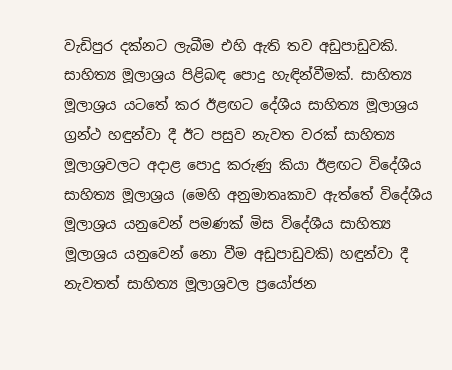වැඩිපුර දක්‌නට ලැබීම එහි ඇති තව අඩුපාඩුවකි. සාහිත්‍ය මූලාශ්‍රය පිළිබඳ පොදු හැඳින්වීමක්‌. සාහිත්‍ය මූලාශ්‍රය යටතේ කර ඊළඟට දේශීය සාහිත්‍ය මූලාශ්‍රය ග්‍රන්ථ හඳුන්වා දී ඊට පසුව නැවත වරක්‌ සාහිත්‍ය මූලාශ්‍රවලට අදාළ පොදු කරුණු කියා ඊළඟට විදේශීය සාහිත්‍ය මූලාශ්‍රය (මෙහි අනුමාතෘකාව ඇත්තේ විදේශීය මූලාශ්‍රය යනුවෙන් පමණක්‌ මිස විදේශීය සාහිත්‍ය මූලාශ්‍රය යනුවෙන් නො වීම අඩුපාඩුවකි) හඳුන්වා දී නැවතත් සාහිත්‍ය මූලාශ්‍රවල ප්‍රයෝජන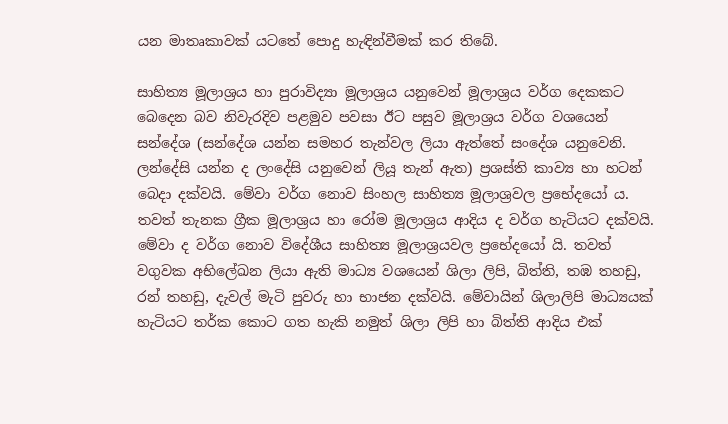යන මාතෘකාවක්‌ යටතේ පොදු හැඳින්වීමක්‌ කර තිබේ.

සාහිත්‍ය මූලාශ්‍රය හා පුරාවිද්‍යා මූලාශ්‍රය යනුවෙන් මූලාශ්‍රය වර්ග දෙකකට බෙදෙන බව නිවැරදිව පළමුව පවසා ඊට පසුව මූලාශ්‍රය වර්ග වශයෙන් සන්දේශ (සන්දේශ යන්න සමහර තැන්වල ලියා ඇත්තේ සංදේශ යනුවෙනි. ලන්දේසි යන්න ද ලංදේසි යනුවෙන් ලියූ තැන් ඇත) ප්‍රශස්‌ති කාව්‍ය හා හටන් බෙදා දක්‌වයි. මේවා වර්ග නොව සිංහල සාහිත්‍ය මූලාශ්‍රවල ප්‍රභේදයෝ ය. තවත් තැනක ග්‍රීක මූලාශ්‍රය හා රෝම මූලාශ්‍රය ආදිය ද වර්ග හැටියට දක්‌වයි. මේවා ද වර්ග නොව විදේශීය සාහිත්‍ය මූලාශ්‍රයවල ප්‍රභේදයෝ යි. තවත් වගුවක අභිලේඛන ලියා ඇති මාධ්‍ය වශයෙන් ශිලා ලිපි, බිත්ති, තඹ තහඩු, රන් තහඩු, දැවල් මැටි පුවරු හා භාජන දක්‌වයි. මේවායින් ශිලාලිපි මාධ්‍යයක්‌ හැටියට තර්ක කොට ගත හැකි නමුත් ශිලා ලිපි හා බිත්ති ආදිය එක්‌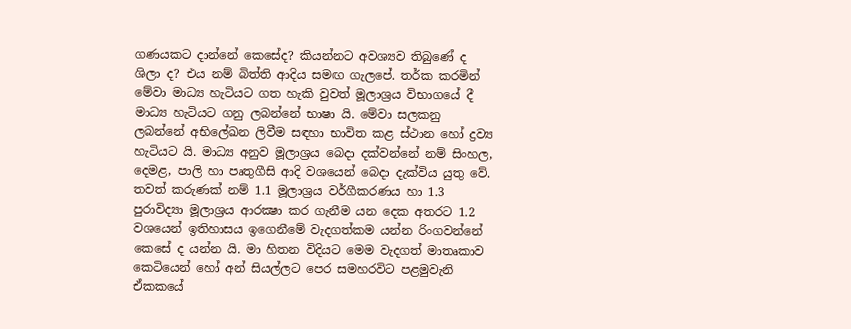ගණයකට දාන්නේ කෙසේද? කියන්නට අවශ්‍යව තිබුණේ ද ශිලා ද? එය නම් බිත්ති ආදිය සමඟ ගැලපේ. තර්ක කරමින් මේවා මාධ්‍ය හැටියට ගත හැකි වුවත් මූලාශ්‍රය විභාගයේ දී මාධ්‍ය හැටියට ගනු ලබන්නේ භාෂා යි. මේවා සලකනු ලබන්නේ අභිලේඛන ලිවීම සඳහා භාවිත කළ ස්‌ථාන හෝ ද්‍රව්‍ය හැටියට යි. මාධ්‍ය අනුව මූලාශ්‍රය බෙදා දක්‌වන්නේ නම් සිංහල, දෙමළ, පාලි හා පෘතුගීසි ආදි වශයෙන් බෙදා දැක්‌විය යුතු වේ. තවත් කරුණක්‌ නම් 1.1 මූලාශ්‍රය වර්ගීකරණය හා 1.3 පුරාවිද්‍යා මූලාශ්‍රය ආරක්‍ෂා කර ගැනීම යන දෙක අතරට 1.2 වශයෙන් ඉතිහාසය ඉගෙනීමේ වැදගත්කම යන්න රිංගවන්නේ කෙසේ ද යන්න යි. මා හිතන විදියට මෙම වැදගත් මාතෘකාව කෙටියෙන් හෝ අන් සියල්ලට පෙර සමහරවිට පළමුවැනි ඒකකයේ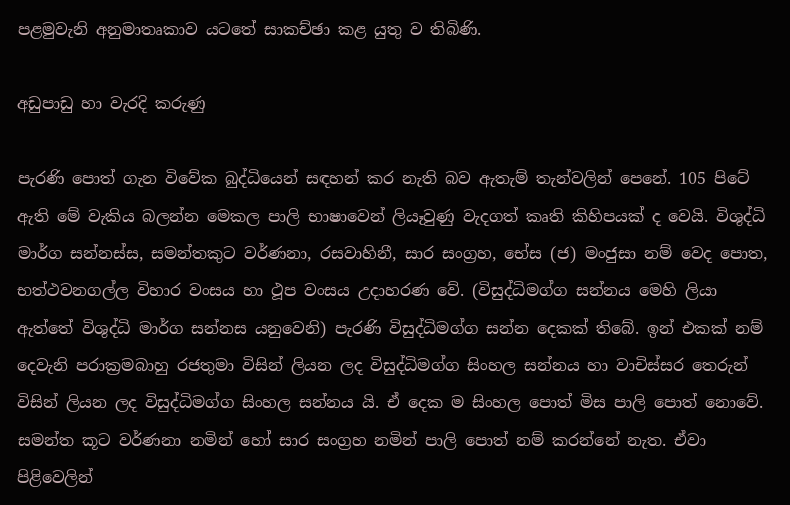පළමුවැනි අනුමාතෘකාව යටතේ සාකච්ඡා කළ යුතු ව තිබිණි.

අඩුපාඩු හා වැරදි කරුණු

පැරණි පොත් ගැන විවේක බුද්ධියෙන් සඳහන් කර නැති බව ඇතැම් තැන්වලින් පෙනේ. 105 පිටේ ඇති මේ වැකිය බලන්න මෙකල පාලි භාෂාවෙන් ලියෑවුණු වැදගත් කෘති කිහිපයක්‌ ද වෙයි. විශුද්ධි මාර්ග සන්නස්‌ස, සමන්තකුට වර්ණනා, රසවාහිනී, සාර සංග්‍රහ, භේස (ජ) මංජුසා නම් වෙද පොත, භත්ථවනගල්ල විහාර වංසය හා ථූප වංසය උදාහරණ වේ. (විසුද්ධිමග්ග සන්නය මෙහි ලියා ඇත්තේ විශුද්ධි මාර්ග සන්නස යනුවෙනි) පැරණි විසුද්ධිමග්ග සන්න දෙකක්‌ තිබේ. ඉන් එකක්‌ නම් දෙවැනි පරාක්‍රමබාහු රජතුමා විසින් ලියන ලද විසුද්ධිමග්ග සිංහල සන්නය හා වාචිස්‌සර තෙරුන් විසින් ලියන ලද විසුද්ධිමග්ග සිංහල සන්නය යි. ඒ දෙක ම සිංහල පොත් මිස පාලි පොත් නොවේ. සමන්ත කූට වර්ණනා නමින් හෝ සාර සංග්‍රහ නමින් පාලි පොත් නම් කරන්නේ නැත. ඒවා පිළිවෙලින්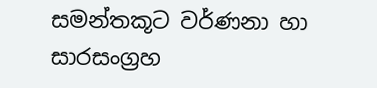සමන්තකූට වර්ණනා හා සාරසංග්‍රහ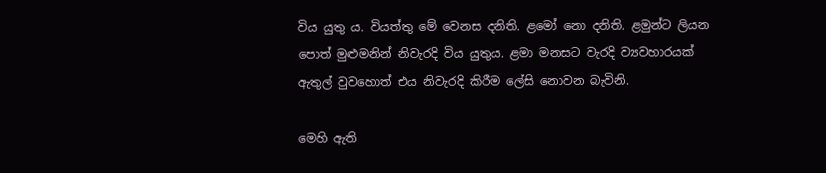විය යුතු ය. වියත්තු මේ වෙනස දනිති. ළමෝ නො දනිති. ළමුන්ට ලියන පොත් මුළුමනින් නිවැරදි විය යුතුය. ළමා මනසට වැරදි ව්‍යවහාරයක්‌ ඇතුල් වුවහොත් එය නිවැරදි කිරීම ලේසි නොවන බැවිනි.

මෙහි ඇති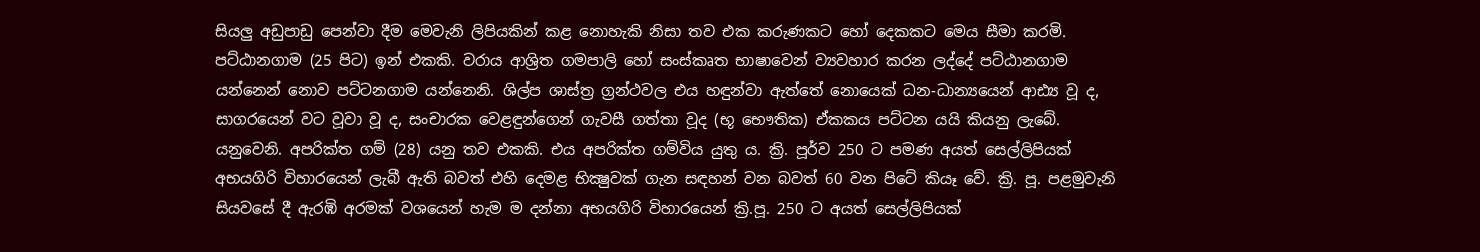සියලු අඩුපාඩු පෙන්වා දීම මෙවැනි ලිපියකින් කළ නොහැකි නිසා තව එක කරුණකට හෝ දෙකකට මෙය සීමා කරමි. පට්‌ඨානගාම (25 පිට) ඉන් එකකි. වරාය ආශ්‍රිත ගමපාලි හෝ සංස්‌කෘත භාෂාවෙන් ව්‍යවහාර කරන ලද්දේ පට්‌ඨානගාම යන්නෙන් නොව පට්‌ටනගාම යන්නෙනි. ශිල්ප ශාස්‌ත්‍ර ග්‍රන්ථවල එය හඳුන්වා ඇත්තේ නොයෙක්‌ ධන-ධාන්‍යයෙන් ආඪ්‍ය වූ ද, සාගරයෙන් වට වූවා වූ ද, සංචාරක වෙළඳුන්ගෙන් ගැවසී ගත්තා වූද (භූ භෞතික) ඒකකය පට්‌ටන යයි කියනු ලැබේ. යනුවෙනි. අපරික්‌ත ගම් (28) යනු තව එකකි. එය අපරික්‌ත ගම්විය යුතු ය. ක්‍රි. පූර්ව 250 ට පමණ අයත් සෙල්ලිපියක්‌ අභයගිරි විහාරයෙන් ලැබී ඇති බවත් එහි දෙමළ භික්‍ෂුවක්‌ ගැන සඳහන් වන බවත් 60 වන පිටේ කියෑ වේ. ක්‍රි. පූ. පළමුවැනි සියවසේ දී ඇරඹි අරමක්‌ වශයෙන් හැම ම දන්නා අභයගිරි විහාරයෙන් ක්‍රි.පූ. 250 ට අයත් සෙල්ලිපියක්‌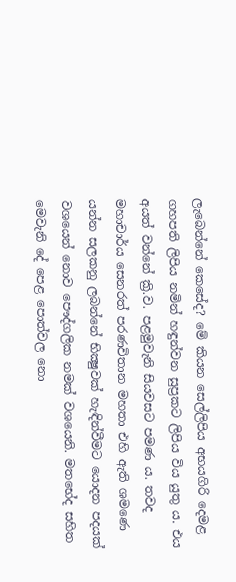ලැබෙන්නේ කෙසේද? මේ කියන සෙල්ලිපිය අභයගිරි දෙමළ ගහපති ලිපිය නමින් හඳුන්වන සුප්‍රකට ලිපිය විය යුතු ය. එය අයත් වන්නේ ක්‍රි.ව. පළමුවැනි සියවසට පමණ ය. තවද මහාචාර්ය සෙනරත් පරණවිතාන මහතා එහි ඇති ශමණෙ යන්න සලකනු ලබන්නේ භික්‍ෂුවක්‌ හැඳින්වීමට යොදන පදයක්‌ වශයෙන් නොව පෞද්ගලික නමක්‌ වශයෙනි. මතභේද සහිත මෙවැනි දේ පෙළ පොත්වල නො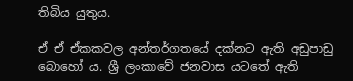තිබිය යුතුය.

ඒ ඒ ඒකකවල අන්තර්ගතයේ දක්‌නට ඇති අඩුපාඩු බොහෝ ය. ශ්‍රී ලංකාවේ ජනවාස යටතේ ඇති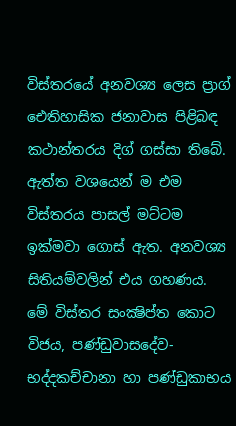විස්‌තරයේ අනවශ්‍ය ලෙස ප්‍රාග් ඓතිහාසික ජනාවාස පිළිබඳ කථාන්තරය දිග් ගස්‌සා තිබේ. ඇත්ත වශයෙන් ම එම විස්‌තරය පාසල් මට්‌ටම ඉක්‌මවා ගොස්‌ ඇත. අනවශ්‍ය සිතියම්වලින් එය ගහණය. මේ විස්‌තර සංක්‍ෂිප්ත කොට විජය, පණ්‌ඩුවාසදේව-භද්දකච්චානා හා පණ්‌ඩුකාභය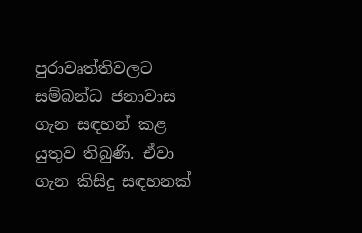පුරාවෘත්තිවලට සම්බන්ධ ජනාවාස ගැන සඳහන් කළ යුතුව තිබුණි. ඒවා ගැන කිසිදු සඳහනක්‌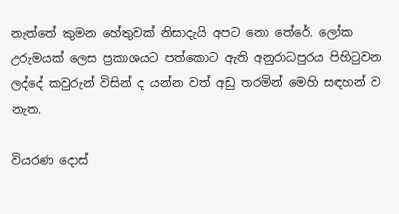නැත්තේ කුමන හේතුවක්‌ නිසාදැයි අපට නො තේරේ. ලෝක උරුමයක්‌ ලෙස ප්‍රකාශයට පත්කොට ඇති අනුරාධපුරය පිහිටුවන ලද්දේ කවුරුන් විසින් ද යන්න වත් අඩු තරමින් මෙහි සඳහන් ව නැත.

වියරණ දොස්‌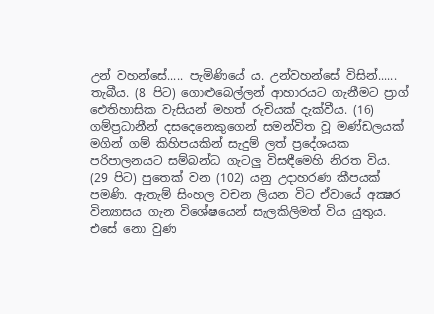උන් වහන්සේ..... පැමිණියේ ය. උන්වහන්සේ විසින්...... තැබීය. (8 පිට) ගොළුබෙල්ලන් ආහාරයට ගැනීමට ප්‍රාග් ඓතිහාසික වැසියන් මහත් රුචියක්‌ දැක්‌වීය. (16) ගම්ප්‍රධානීන් දසදෙනෙකුගෙන් සමන්විත වූ මණ්‌ඩලයක්‌ මගින් ගම් කිහිපයකින් සැදුම් ලත් ප්‍රදේශයක පරිපාලනයට සම්බන්ධ ගැටලු විසඳීමෙහි නිරත විය. (29 පිට) පුතෙක්‌ වන (102) යනු උදාහරණ කීපයක්‌ පමණි. ඇතැම් සිංහල වචන ලියන විට ඒවායේ අක්‍ෂර වින්‍යාසය ගැන විශේෂයෙන් සැලකිලිමත් විය යුතුය. එසේ නො වුණ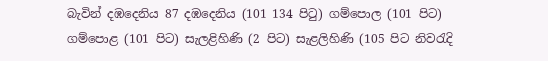බැවින් දඹදෙනිය 87 දඹදෙනිය (101 134 පිටු) ගම්පොල (101 පිට) ගම්පොළ (101 පිට) සැලළිහිණි (2 පිට) සැළලිහිණි (105 පිට නිවරැදි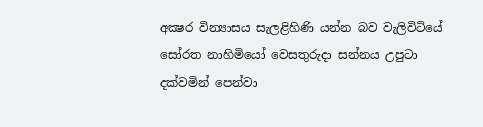අක්‍ෂර වින්‍යාසය සැලළිහිණි යන්න බව වැලිවිටියේ සෝරත නාහිමියෝ වෙසතුරුදා සන්නය උපුටා දක්‌වමින් පෙන්වා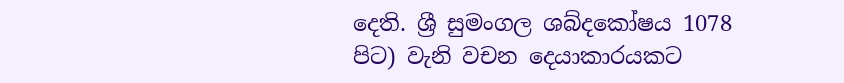දෙති. ශ්‍රී සුමංගල ශබ්දකෝෂය 1078 පිට) වැනි වචන දෙයාකාරයකට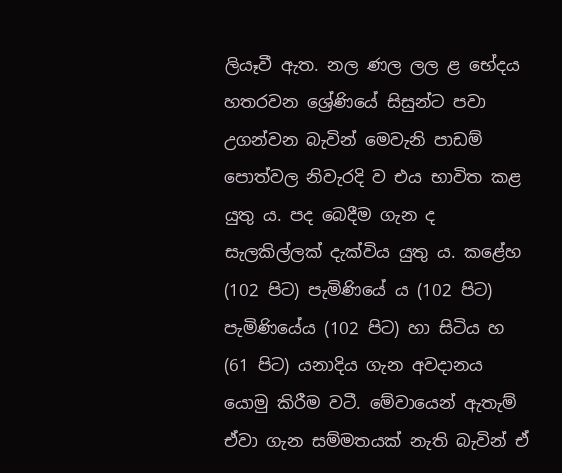ලියෑවී ඇත. නල ණල ලල ළ භේදය හතරවන ශ්‍රේණියේ සිසුන්ට පවා උගන්වන බැවින් මෙවැනි පාඩම් පොත්වල නිවැරදි ව එය භාවිත කළ යුතු ය. පද බෙදීම ගැන ද සැලකිල්ලක්‌ දැක්‌විය යුතු ය. කළේහ (102 පිට) පැමිණියේ ය (102 පිට) පැමිණියේය (102 පිට) හා සිටිය හ (61 පිට) යනාදිය ගැන අවදානය යොමු කිරීම වටී. මේවායෙන් ඇතැම් ඒවා ගැන සම්මතයක්‌ නැති බැවින් ඒ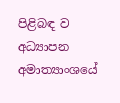පිළිබඳ ව අධ්‍යාපන අමාත්‍යාංශයේ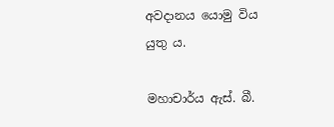අවදානය යොමු විය යුතු ය.

මහාචාර්ය ඇස්‌. බී.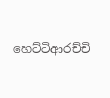හෙට්‌ටිආරච්චි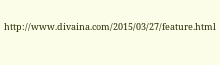http://www.divaina.com/2015/03/27/feature.html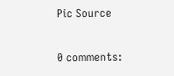Pic Source

0 comments: